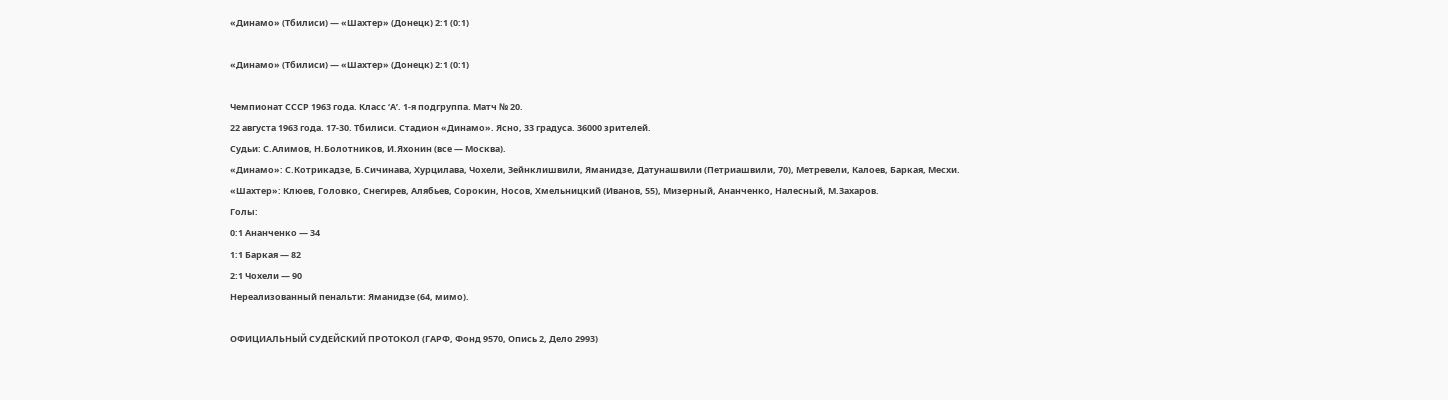«Динамо» (Тбилиси) — «Шахтер» (Донецк) 2:1 (0:1)

«Динамо» (Тбилиси) — «Шахтер» (Донецк) 2:1 (0:1)

Чемпионат СССР 1963 года. Класс ‘А’. 1-я подгруппа. Матч № 20.
22 августа 1963 года. 17-30. Тбилиси. Стадион «Динамо». Ясно, 33 градуса. 36000 зрителей.
Судьи: С.Алимов, Н.Болотников, И.Яхонин (все — Москва).
«Динамо»: С.Котрикадзе, Б.Сичинава, Хурцилава, Чохели, Зейнклишвили, Яманидзе, Датунашвили (Петриашвили, 70), Метревели, Калоев, Баркая, Месхи.
«Шахтер»: Клюев, Головко, Снегирев, Алябьев, Сорокин, Носов, Хмельницкий (Иванов, 55), Мизерный, Ананченко, Налесный, М.Захаров.
Голы:
0:1 Ананченко — 34
1:1 Баркая — 82
2:1 Чохели — 90
Нереализованный пенальти: Яманидзе (64, мимо).

ОФИЦИАЛЬНЫЙ СУДЕЙСКИЙ ПРОТОКОЛ (ГАРФ, Фонд 9570, Опись 2, Дело 2993)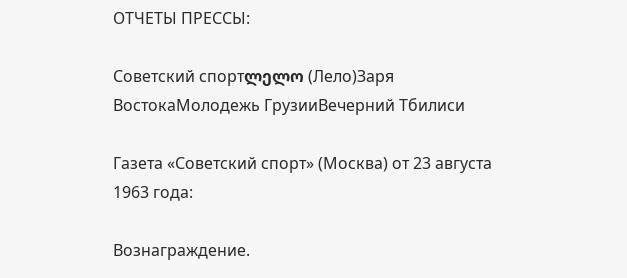ОТЧЕТЫ ПРЕССЫ:

Советский спортლელო (Лело)Заря ВостокаМолодежь ГрузииВечерний Тбилиси

Газета «Советский спорт» (Москва) от 23 августа 1963 года:

Вознаграждение.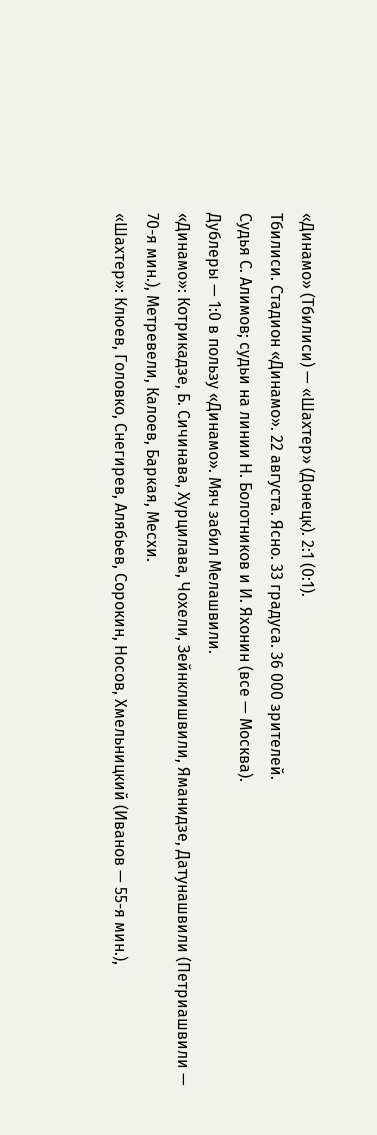«Динамо» (Тбилиси) — «Шахтер» (Донецк). 2:1 (0:1).
Тбилиси. Стадион «Динамо». 22 августа. Ясно. 33 градуса. 36 000 зрителей.
Судья С. Алимов; судьи на линии Н. Болотников и И. Яхонин (все — Москва).
Дублеры — 1:0 в пользу «Динамо». Мяч забил Мелашвили.
«Динамо»: Котрикадзе, Б. Сичинава, Хурцилава, Чохели, Зейнклишвили, Яманидзе, Датунашвили (Петриашвили — 70-я мин.), Метревели, Калоев, Баркая, Месхи.
«Шахтер»: Клюев, Головко, Снегирев, Алябьев, Сорокин, Носов, Хмельницкий (Иванов — 55-я мин.),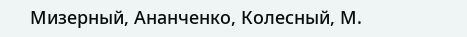Мизерный, Ананченко, Колесный, М.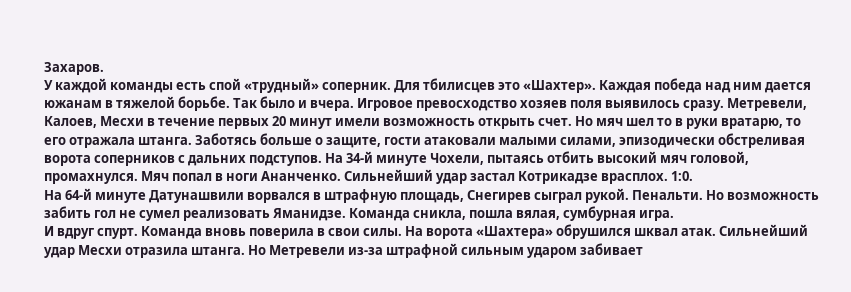Захаров.
У каждой команды есть спой «трудный» соперник. Для тбилисцев это «Шахтер». Каждая победа над ним дается южанам в тяжелой борьбе. Так было и вчера. Игровое превосходство хозяев поля выявилось сразу. Метревели, Калоев, Месхи в течение первых 20 минут имели возможность открыть счет. Но мяч шел то в руки вратарю, то его отражала штанга. Заботясь больше о защите, гости атаковали малыми силами, эпизодически обстреливая ворота соперников с дальних подступов. На 34-й минуте Чохели, пытаясь отбить высокий мяч головой, промахнулся. Мяч попал в ноги Ананченко. Сильнейший удар застал Котрикадзе врасплох. 1:0.
На 64-й минуте Датунашвили ворвался в штрафную площадь, Снегирев сыграл рукой. Пенальти. Но возможность забить гол не сумел реализовать Яманидзе. Команда сникла, пошла вялая, сумбурная игра.
И вдруг спурт. Команда вновь поверила в свои силы. На ворота «Шахтера» обрушился шквал атак. Сильнейший удар Месхи отразила штанга. Но Метревели из-за штрафной сильным ударом забивает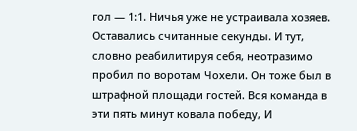гол — 1:1. Ничья уже не устраивала хозяев. Оставались считанные секунды. И тут, словно реабилитируя себя, неотразимо пробил по воротам Чохели. Он тоже был в штрафной площади гостей. Вся команда в эти пять минут ковала победу, И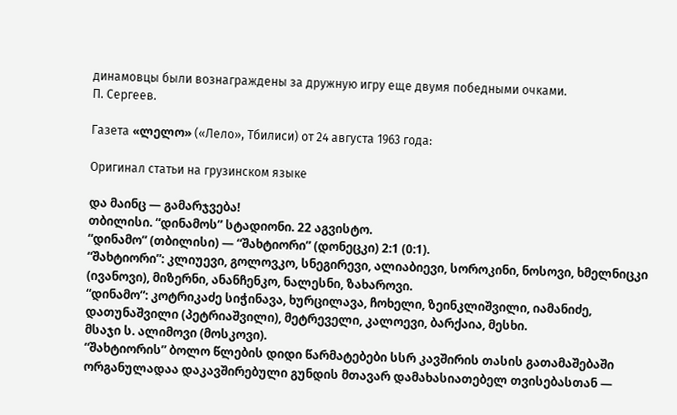динамовцы были вознаграждены за дружную игру еще двумя победными очками.
П. Сергеев.

Газета «ლელო» («Лело», Тбилиси) от 24 августа 1963 года:

Оригинал статьи на грузинском языке

და მაინც — გამარჯვება!
თბილისი. “დინამოს” სტადიონი. 22 აგვისტო.
“დინამო” (თბილისი) — “შახტიორი” (დონეცკი) 2:1 (0:1).
“შახტიორი”: კლიუევი, გოლოვკო, სნეგირევი, ალიაბიევი, სოროკინი, ნოსოვი, ხმელნიცკი (ივანოვი), მიზერნი, ანანჩენკო, ნალესნი, ზახაროვი.
“დინამო”: კოტრიკაძე სიჭინავა, ხურცილავა, ჩოხელი, ზეინკლიშვილი, იამანიძე, დათუნაშვილი (პეტრიაშვილი), მეტრეველი, კალოევი, ბარქაია, მესხი.
მსაჯი ს. ალიმოვი (მოსკოვი).
“შახტიორის” ბოლო წლების დიდი წარმატებები სსრ კავშირის თასის გათამაშებაში ორგანულადაა დაკავშირებული გუნდის მთავარ დამახასიათებელ თვისებასთან —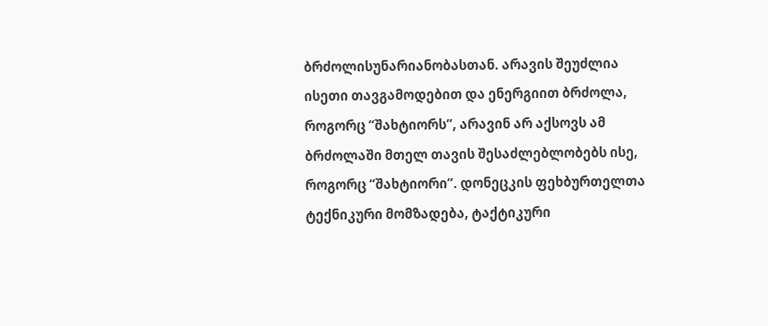ბრძოლისუნარიანობასთან. არავის შეუძლია ისეთი თავგამოდებით და ენერგიით ბრძოლა, როგორც “შახტიორს”, არავინ არ აქსოვს ამ ბრძოლაში მთელ თავის შესაძლებლობებს ისე, როგორც “შახტიორი”. დონეცკის ფეხბურთელთა ტექნიკური მომზადება, ტაქტიკური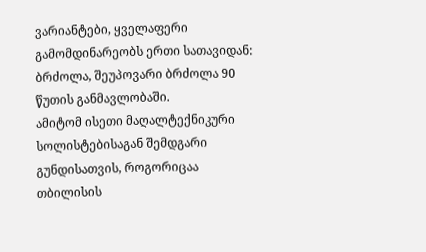ვარიანტები, ყველაფერი გამომდინარეობს ერთი სათავიდან: ბრძოლა, შეუპოვარი ბრძოლა 90 წუთის განმავლობაში.
ამიტომ ისეთი მაღალტექნიკური სოლისტებისაგან შემდგარი გუნდისათვის, როგორიცაა თბილისის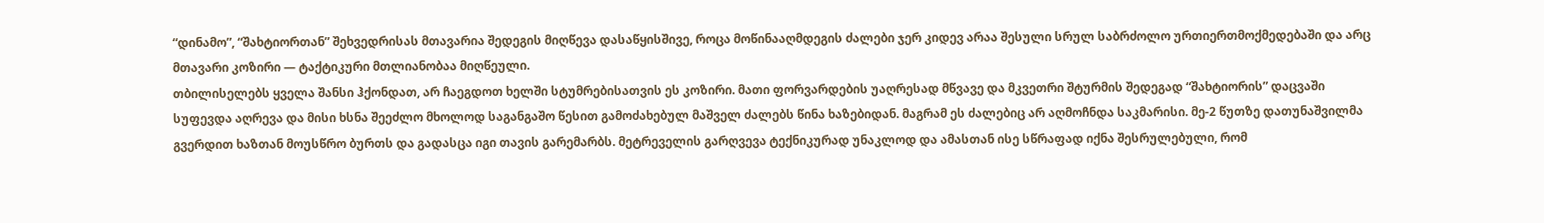“დინამო”, “შახტიორთან” შეხვედრისას მთავარია შედეგის მიღწევა დასაწყისშივე, როცა მოწინააღმდეგის ძალები ჯერ კიდევ არაა შესული სრულ საბრძოლო ურთიერთმოქმედებაში და არც მთავარი კოზირი — ტაქტიკური მთლიანობაა მიღწეული.
თბილისელებს ყველა შანსი ჰქონდათ, არ ჩაეგდოთ ხელში სტუმრებისათვის ეს კოზირი. მათი ფორვარდების უაღრესად მწვავე და მკვეთრი შტურმის შედეგად “შახტიორის” დაცვაში სუფევდა აღრევა და მისი ხსნა შეეძლო მხოლოდ საგანგაშო წესით გამოძახებულ მაშველ ძალებს წინა ხაზებიდან. მაგრამ ეს ძალებიც არ აღმოჩნდა საკმარისი. მე-2 წუთზე დათუნაშვილმა გვერდით ხაზთან მოუსწრო ბურთს და გადასცა იგი თავის გარემარბს. მეტრეველის გარღვევა ტექნიკურად უნაკლოდ და ამასთან ისე სწრაფად იქნა შესრულებული, რომ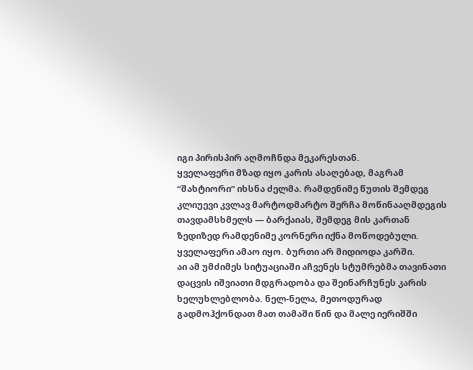იგი პირისპირ აღმოჩნდა მეკარესთან.
ყველაფერი მზად იყო კარის ასაღებად, მაგრამ “შახტიორი” იხსნა ძელმა. რამდენიმე წუთის შემდეგ კლიუევი კვლავ მარტოდმარტო შერჩა მოწინააღმდეგის თავდამსხმელს — ბარქაიას, შემდეგ მის კართან ზედიზედ რამდენიმე კორნერი იქნა მოწოდებული. ყველაფერი ამაო იყო. ბურთი არ მიდიოდა კარში.
აი ამ უმძიმეს სიტუაციაში აჩვენეს სტუმრებმა თავინათი დაცვის იშვიათი მდგრადობა და შეინარჩუნეს კარის ხელუხლებლობა. ნელ-ნელა, მეთოდურად გადმოჰქონდათ მათ თამაში წინ და მალე იერიშში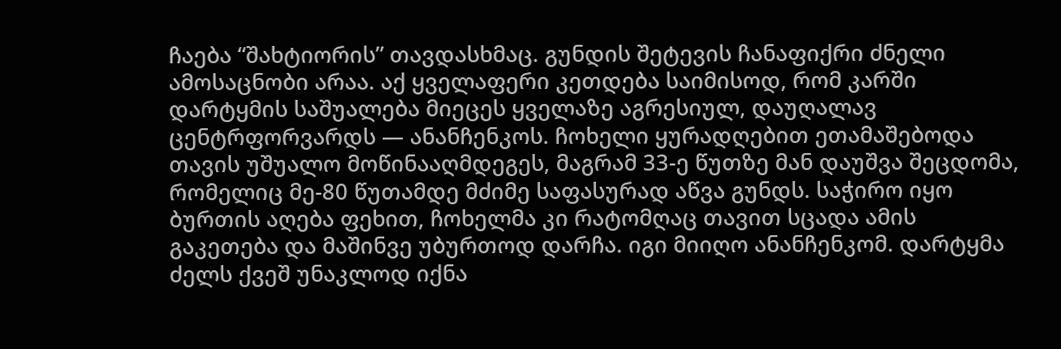ჩაება “შახტიორის” თავდასხმაც. გუნდის შეტევის ჩანაფიქრი ძნელი ამოსაცნობი არაა. აქ ყველაფერი კეთდება საიმისოდ, რომ კარში დარტყმის საშუალება მიეცეს ყველაზე აგრესიულ, დაუღალავ ცენტრფორვარდს — ანანჩენკოს. ჩოხელი ყურადღებით ეთამაშებოდა თავის უშუალო მოწინააღმდეგეს, მაგრამ 33-ე წუთზე მან დაუშვა შეცდომა, რომელიც მე-80 წუთამდე მძიმე საფასურად აწვა გუნდს. საჭირო იყო ბურთის აღება ფეხით, ჩოხელმა კი რატომღაც თავით სცადა ამის გაკეთება და მაშინვე უბურთოდ დარჩა. იგი მიიღო ანანჩენკომ. დარტყმა ძელს ქვეშ უნაკლოდ იქნა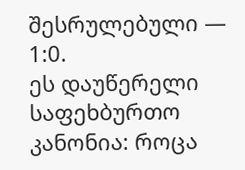შესრულებული — 1:0.
ეს დაუწერელი საფეხბურთო კანონია: როცა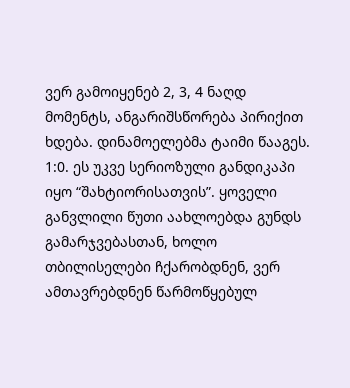ვერ გამოიყენებ 2, 3, 4 ნაღდ მომენტს, ანგარიშსწორება პირიქით ხდება. დინამოელებმა ტაიმი წააგეს.
1:0. ეს უკვე სერიოზული განდიკაპი იყო “შახტიორისათვის”. ყოველი განვლილი წუთი აახლოებდა გუნდს გამარჯვებასთან, ხოლო თბილისელები ჩქარობდნენ, ვერ ამთავრებდნენ წარმოწყებულ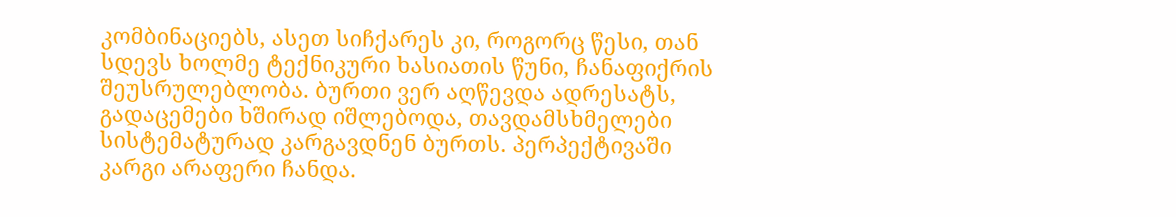კომბინაციებს, ასეთ სიჩქარეს კი, როგორც წესი, თან სდევს ხოლმე ტექნიკური ხასიათის წუნი, ჩანაფიქრის შეუსრულებლობა. ბურთი ვერ აღწევდა ადრესატს, გადაცემები ხშირად იშლებოდა, თავდამსხმელები სისტემატურად კარგავდნენ ბურთს. პერპექტივაში კარგი არაფერი ჩანდა.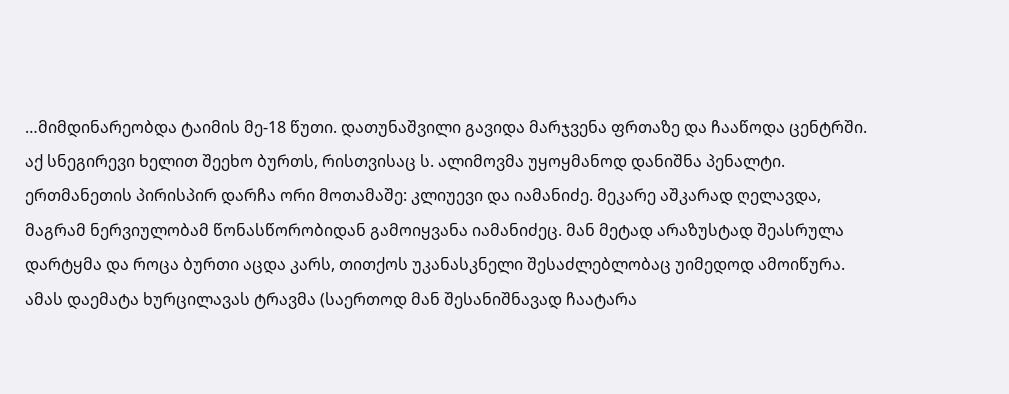…მიმდინარეობდა ტაიმის მე-18 წუთი. დათუნაშვილი გავიდა მარჯვენა ფრთაზე და ჩააწოდა ცენტრში. აქ სნეგირევი ხელით შეეხო ბურთს, რისთვისაც ს. ალიმოვმა უყოყმანოდ დანიშნა პენალტი.
ერთმანეთის პირისპირ დარჩა ორი მოთამაშე: კლიუევი და იამანიძე. მეკარე აშკარად ღელავდა, მაგრამ ნერვიულობამ წონასწორობიდან გამოიყვანა იამანიძეც. მან მეტად არაზუსტად შეასრულა დარტყმა და როცა ბურთი აცდა კარს, თითქოს უკანასკნელი შესაძლებლობაც უიმედოდ ამოიწურა. ამას დაემატა ხურცილავას ტრავმა (საერთოდ მან შესანიშნავად ჩაატარა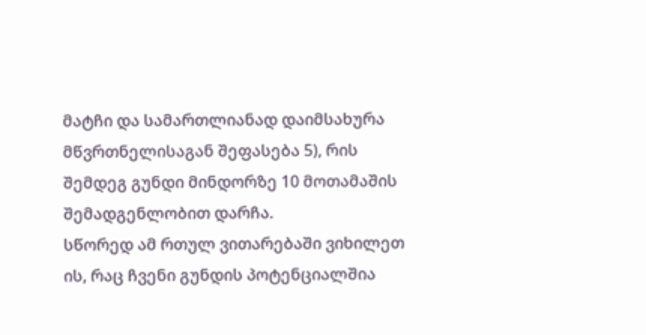მატჩი და სამართლიანად დაიმსახურა მწვრთნელისაგან შეფასება 5), რის შემდეგ გუნდი მინდორზე 10 მოთამაშის შემადგენლობით დარჩა.
სწორედ ამ რთულ ვითარებაში ვიხილეთ ის, რაც ჩვენი გუნდის პოტენციალშია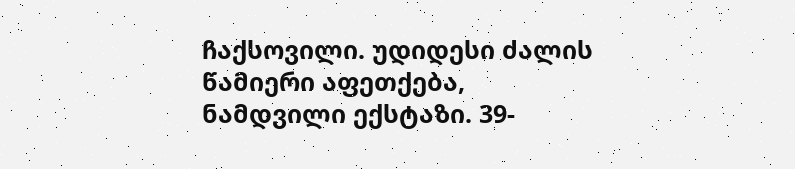ჩაქსოვილი. უდიდესი ძალის წამიერი აფეთქება, ნამდვილი ექსტაზი. 39-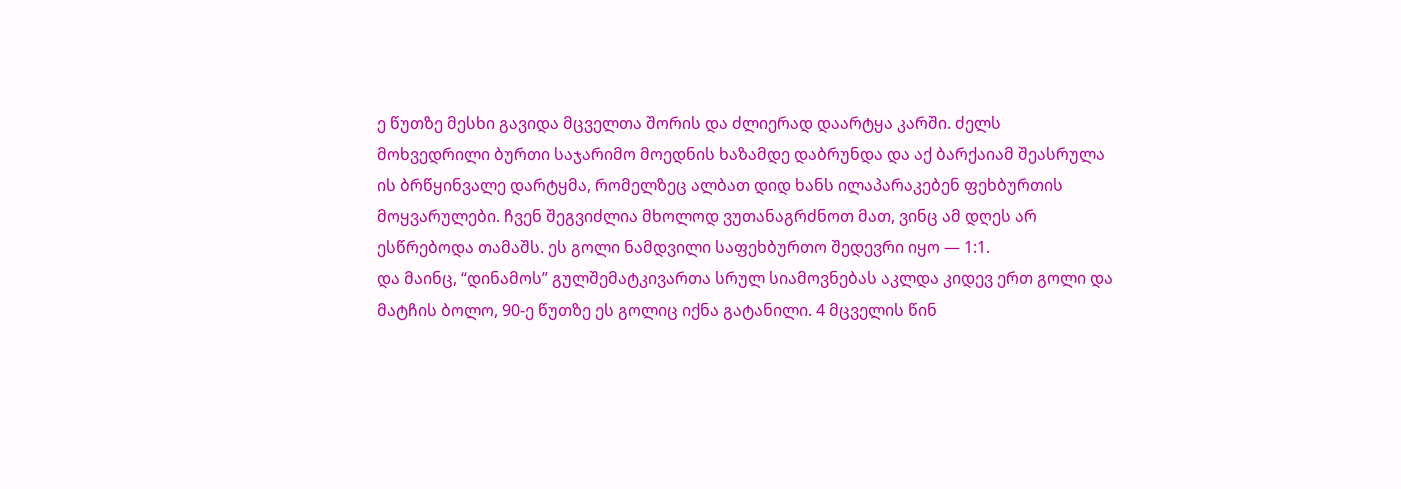ე წუთზე მესხი გავიდა მცველთა შორის და ძლიერად დაარტყა კარში. ძელს მოხვედრილი ბურთი საჯარიმო მოედნის ხაზამდე დაბრუნდა და აქ ბარქაიამ შეასრულა ის ბრწყინვალე დარტყმა, რომელზეც ალბათ დიდ ხანს ილაპარაკებენ ფეხბურთის მოყვარულები. ჩვენ შეგვიძლია მხოლოდ ვუთანაგრძნოთ მათ, ვინც ამ დღეს არ ესწრებოდა თამაშს. ეს გოლი ნამდვილი საფეხბურთო შედევრი იყო — 1:1.
და მაინც, “დინამოს” გულშემატკივართა სრულ სიამოვნებას აკლდა კიდევ ერთ გოლი და მატჩის ბოლო, 90-ე წუთზე ეს გოლიც იქნა გატანილი. 4 მცველის წინ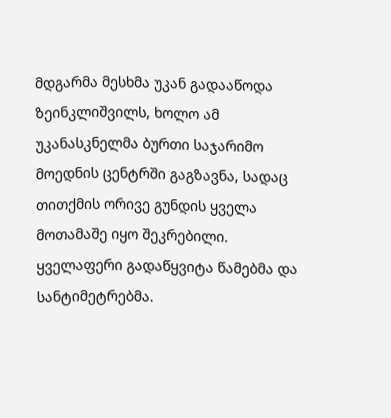მდგარმა მესხმა უკან გადააწოდა ზეინკლიშვილს, ხოლო ამ უკანასკნელმა ბურთი საჯარიმო მოედნის ცენტრში გაგზავნა, სადაც თითქმის ორივე გუნდის ყველა მოთამაშე იყო შეკრებილი. ყველაფერი გადაწყვიტა წამებმა და სანტიმეტრებმა.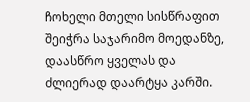ჩოხელი მთელი სისწრაფით შეიჭრა საჯარიმო მოედანზე, დაასწრო ყველას და ძლიერად დაარტყა კარში.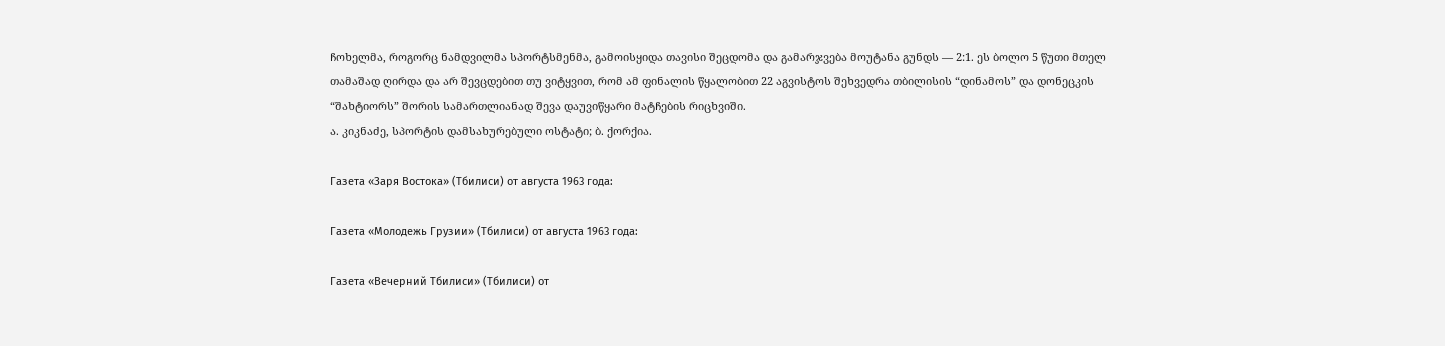ჩოხელმა, როგორც ნამდვილმა სპორტსმენმა, გამოისყიდა თავისი შეცდომა და გამარჯვება მოუტანა გუნდს — 2:1. ეს ბოლო 5 წუთი მთელ თამაშად ღირდა და არ შევცდებით თუ ვიტყვით, რომ ამ ფინალის წყალობით 22 აგვისტოს შეხვედრა თბილისის “დინამოს” და დონეცკის “შახტიორს” შორის სამართლიანად შევა დაუვიწყარი მატჩების რიცხვიში.
ა. კიკნაძე, სპორტის დამსახურებული ოსტატი; ბ. ქორქია.

Газета «Заря Востока» (Тбилиси) от августа 1963 года:

Газета «Молодежь Грузии» (Тбилиси) от августа 1963 года:

Газета «Вечерний Тбилиси» (Тбилиси) от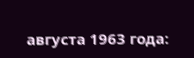августа 1963 года: